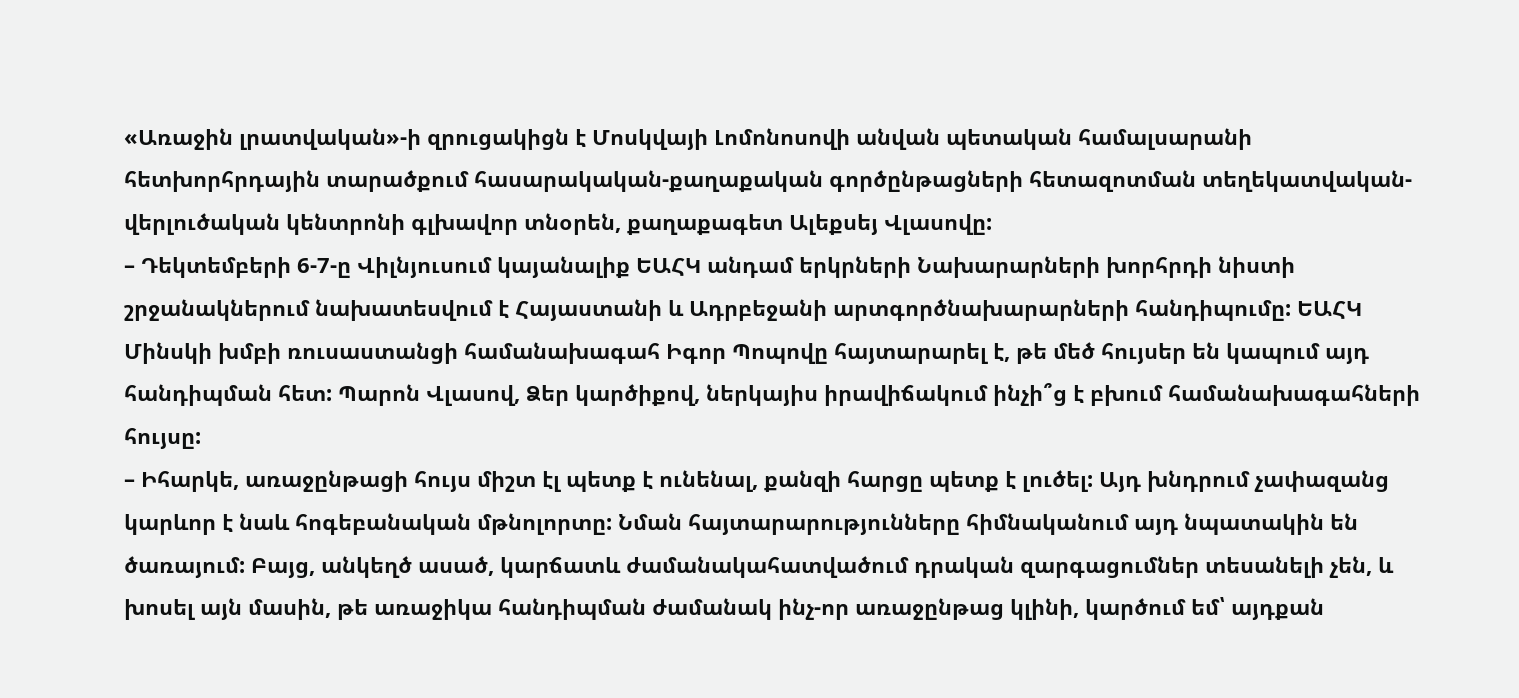«Առաջին լրատվական»-ի զրուցակիցն է Մոսկվայի Լոմոնոսովի անվան պետական համալսարանի հետխորհրդային տարածքում հասարակական-քաղաքական գործընթացների հետազոտման տեղեկատվական-վերլուծական կենտրոնի գլխավոր տնօրեն, քաղաքագետ Ալեքսեյ Վլասովը:
– Դեկտեմբերի 6-7-ը Վիլնյուսում կայանալիք ԵԱՀԿ անդամ երկրների Նախարարների խորհրդի նիստի շրջանակներում նախատեսվում է Հայաստանի և Ադրբեջանի արտգործնախարարների հանդիպումը: ԵԱՀԿ Մինսկի խմբի ռուսաստանցի համանախագահ Իգոր Պոպովը հայտարարել է, թե մեծ հույսեր են կապում այդ հանդիպման հետ: Պարոն Վլասով, Ձեր կարծիքով, ներկայիս իրավիճակում ինչի՞ց է բխում համանախագահների հույսը:
– Իհարկե, առաջընթացի հույս միշտ էլ պետք է ունենալ, քանզի հարցը պետք է լուծել: Այդ խնդրում չափազանց կարևոր է նաև հոգեբանական մթնոլորտը: Նման հայտարարությունները հիմնականում այդ նպատակին են ծառայում: Բայց, անկեղծ ասած, կարճատև ժամանակահատվածում դրական զարգացումներ տեսանելի չեն, և խոսել այն մասին, թե առաջիկա հանդիպման ժամանակ ինչ-որ առաջընթաց կլինի, կարծում եմ՝ այդքան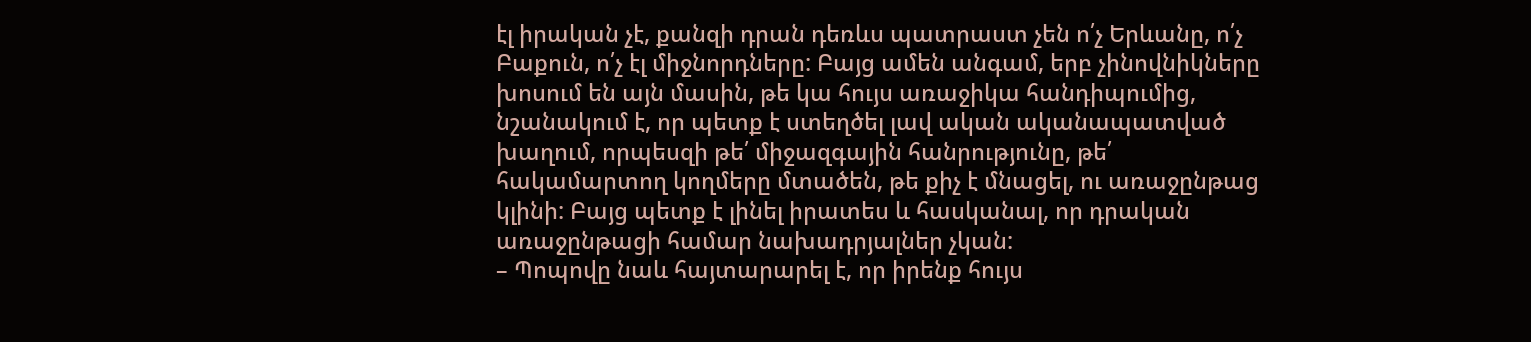էլ իրական չէ, քանզի դրան դեռևս պատրաստ չեն ո՛չ Երևանը, ո՛չ Բաքուն, ո՛չ էլ միջնորդները: Բայց ամեն անգամ, երբ չինովնիկները խոսում են այն մասին, թե կա հույս առաջիկա հանդիպումից, նշանակում է, որ պետք է ստեղծել լավ ական ականապատված խաղում, որպեսզի թե՛ միջազգային հանրությունը, թե՛ հակամարտող կողմերը մտածեն, թե քիչ է մնացել, ու առաջընթաց կլինի: Բայց պետք է լինել իրատես և հասկանալ, որ դրական առաջընթացի համար նախադրյալներ չկան:
– Պոպովը նաև հայտարարել է, որ իրենք հույս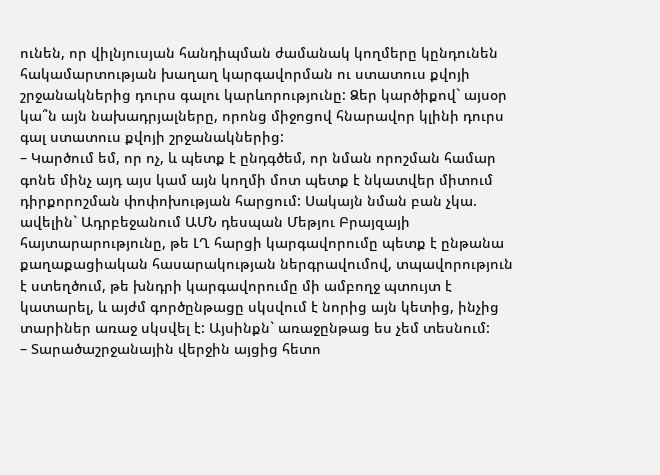ունեն, որ վիլնյուսյան հանդիպման ժամանակ կողմերը կընդունեն հակամարտության խաղաղ կարգավորման ու ստատուս քվոյի շրջանակներից դուրս գալու կարևորությունը: Ձեր կարծիքով` այսօր կա՞ն այն նախադրյալները, որոնց միջոցով հնարավոր կլինի դուրս գալ ստատուս քվոյի շրջանակներից:
– Կարծում եմ, որ ոչ, և պետք է ընդգծեմ, որ նման որոշման համար գոնե մինչ այդ այս կամ այն կողմի մոտ պետք է նկատվեր միտում դիրքորոշման փոփոխության հարցում: Սակայն նման բան չկա. ավելին` Ադրբեջանում ԱՄՆ դեսպան Մեթյու Բրայզայի հայտարարությունը, թե ԼՂ հարցի կարգավորումը պետք է ընթանա քաղաքացիական հասարակության ներգրավումով, տպավորություն է ստեղծում, թե խնդրի կարգավորումը մի ամբողջ պտույտ է կատարել, և այժմ գործընթացը սկսվում է նորից այն կետից, ինչից տարիներ առաջ սկսվել է: Այսինքն` առաջընթաց ես չեմ տեսնում:
– Տարածաշրջանային վերջին այցից հետո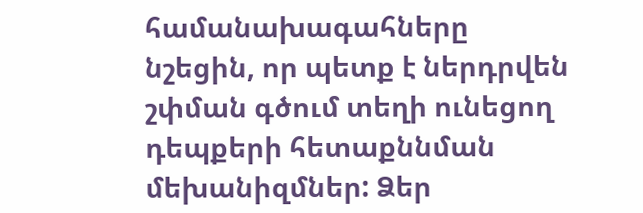համանախագահները նշեցին, որ պետք է ներդրվեն շփման գծում տեղի ունեցող դեպքերի հետաքննման մեխանիզմներ: Ձեր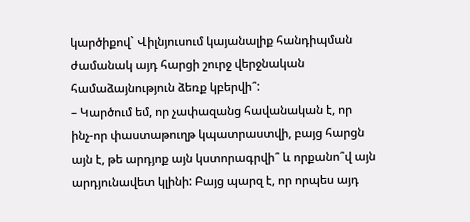կարծիքով` Վիլնյուսում կայանալիք հանդիպման ժամանակ այդ հարցի շուրջ վերջնական համաձայնություն ձեռք կբերվի՞:
– Կարծում եմ, որ չափազանց հավանական է, որ ինչ-որ փաստաթուղթ կպատրաստվի, բայց հարցն այն է, թե արդյոք այն կստորագրվի՞ և որքանո՞վ այն արդյունավետ կլինի: Բայց պարզ է, որ որպես այդ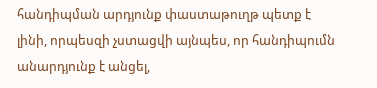հանդիպման արդյունք փաստաթուղթ պետք է լինի, որպեսզի չստացվի այնպես, որ հանդիպումն անարդյունք է անցել,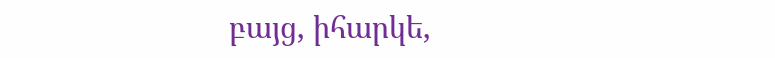բայց, իհարկե,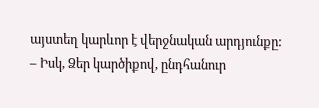այստեղ կարևոր է վերջնական արդյունքը:
– Իսկ, Ձեր կարծիքով, ընդհանուր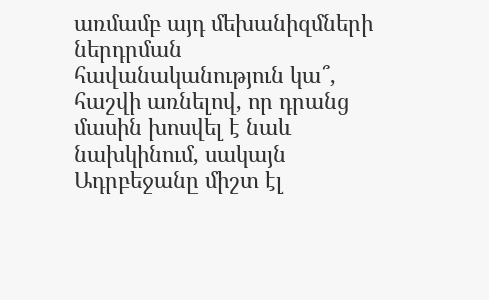առմամբ այդ մեխանիզմների ներդրման հավանականություն կա՞, հաշվի առնելով, որ դրանց մասին խոսվել է նաև նախկինում, սակայն Ադրբեջանը միշտ էլ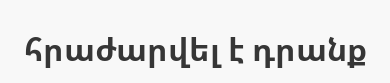հրաժարվել է դրանք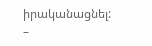իրականացնել:
–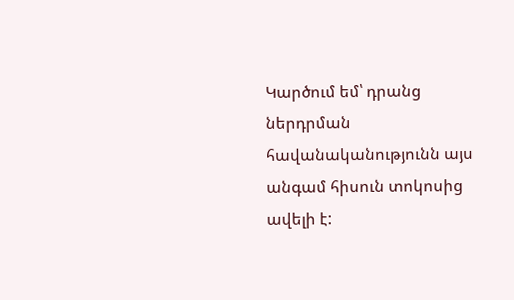Կարծում եմ՝ դրանց ներդրման հավանականությունն այս անգամ հիսուն տոկոսից ավելի է: